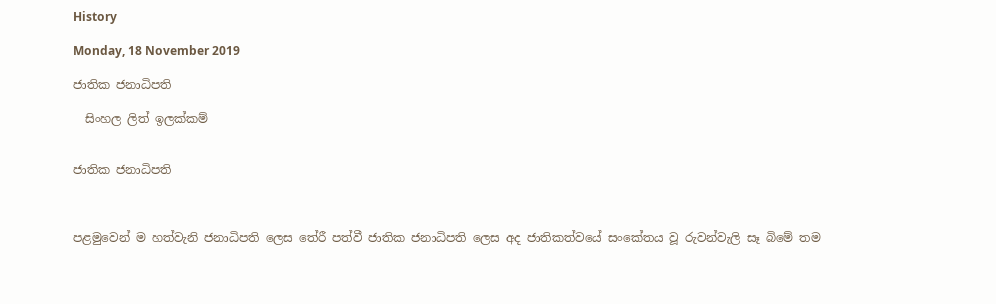History

Monday, 18 November 2019

ජාතික ජනාධිපති

  සිංහල ලිත් ඉලක්කම්


ජාතික ජනාධිපති



පළමුවෙන් ම හත්වැනි ජනාධිපති ලෙස තේරී පත්වී ජාතික ජනාධිපති ලෙස අද ජාතිකත්වයේ සංකේතය වූ රුවන්වැලි සෑ බිමේ තම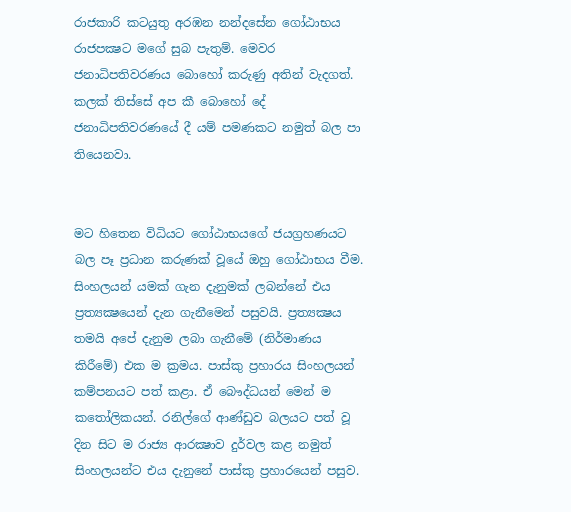රාජකාරි කටයුතු අරඹන නන්දසේන ගෝඨාභය රාජපක්‍ෂට මගේ සුබ පැතුම්. මෙවර ජනාධිපතිවරණය බොහෝ කරුණු අතින් වැදගත්. කලක් තිස්සේ අප කී බොහෝ දේ ජනාධිපතිවරණයේ දී යම් පමණකට නමුත් බල පා තියෙනවා.


මට හිතෙන විධියට ගෝඨාභයගේ ජයග්‍රහණයට බල පෑ ප්‍රධාන කරුණක් වූයේ ඔහු ගෝඨාභය වීම. සිංහලයන් යමක් ගැන දැනුමක් ලබන්නේ එය ප්‍රත්‍යක්‍ෂයෙන් දැන ගැනීමෙන් පසුවයි. ප්‍රත්‍යක්‍ෂය තමයි අපේ දැනුම ලබා ගැනීමේ (නිර්මාණය කිරීමේ) එක ම ක්‍රමය. පාස්කු ප්‍රහාරය සිංහලයන් කම්පනයට පත් කළා. ඒ බෞද්ධයන් මෙන් ම කතෝලිකයන්. රනිල්ගේ ආණ්ඩුව බලයට පත් වූ දින සිට ම රාජ්‍ය ආරක්‍ෂාව දුර්වල කළ නමුත් සිංහලයන්ට එය දැනුනේ පාස්කු ප්‍රහාරයෙන් පසුව.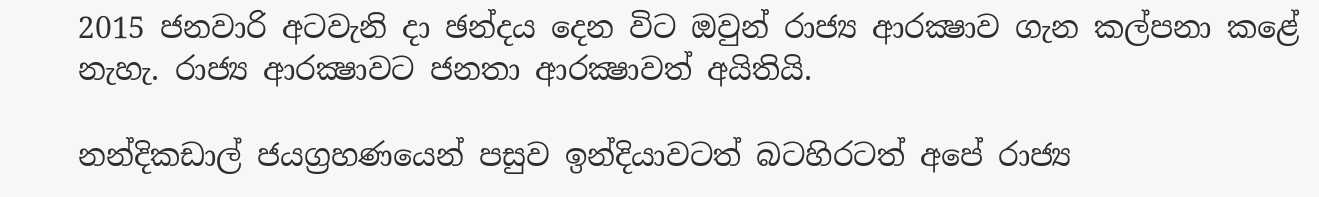2015 ජනවාරි අටවැනි දා ඡන්දය දෙන විට ඔවුන් රාජ්‍ය ආරක්‍ෂාව ගැන කල්පනා කළේ නැහැ. රාජ්‍ය ආරක්‍ෂාවට ජනතා ආරක්‍ෂාවත් අයිතියි.

නන්දිකඩාල් ජයග්‍රහණයෙන් පසුව ඉන්දියාවටත් බටහිරටත් අපේ රාජ්‍ය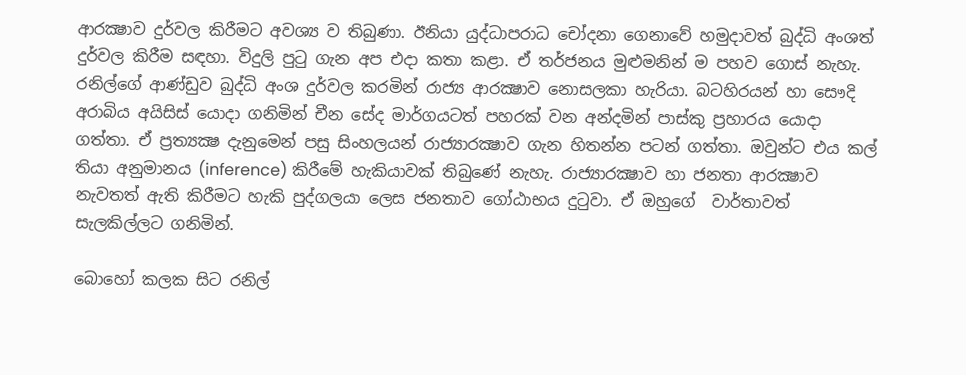ආරක්‍ෂාව දුර්වල කිරීමට අවශ්‍ය ව තිබුණා. ඊනියා යුද්ධාපරාධ චෝදනා ගෙනාවේ හමුදාවත් බුද්ධි අංශත් දුර්වල කිරීම සඳහා. විදුලි පුටු ගැන අප එදා කතා කළා. ඒ තර්ජනය මුළුමනින් ම පහව ගොස් නැහැ. රනිල්ගේ ආණ්ඩුව බුද්ධි අංශ දුර්වල කරමින් රාජ්‍ය ආරක්‍ෂාව නොසලකා හැරියා. බටහිරයන් හා සෞදි අරාබිය අයිසිස් යොදා ගනිමින් චීන සේද මාර්ගයටත් පහරක් වන අන්දමින් පාස්කු ප්‍රහාරය යොදා ගත්තා. ඒ ප්‍රත්‍යක්‍ෂ දැනුමෙන් පසු සිංහලයන් රාජ්‍යාරක්‍ෂාව ගැන හිතන්න පටන් ගත්තා. ඔවුන්ට එය කල් තියා අනුමානය (inference) කිරීමේ හැකියාවක් තිබුණේ නැහැ. රාජ්‍යාරක්‍ෂාව හා ජනතා ආරක්‍ෂාව නැවතත් ඇති කිරීමට හැකි පුද්ගලයා ලෙස ජනතාව ගෝඨාභය දුටුවා. ඒ ඔහුගේ  වාර්තාවත් සැලකිල්ලට ගනිමින්.

බොහෝ කලක සිට රනිල්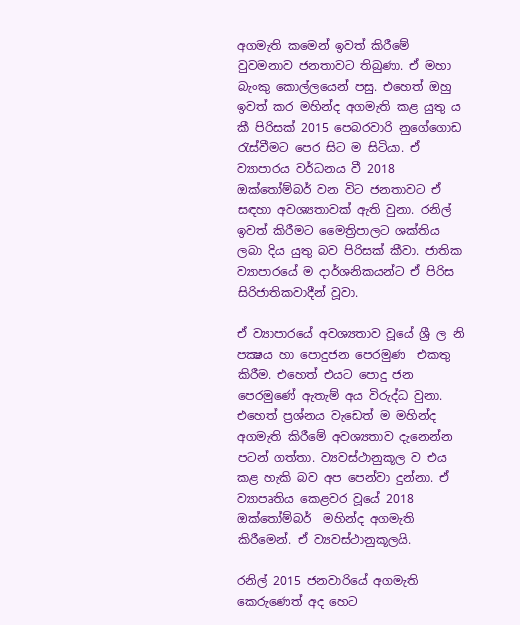අගමැති කමෙන් ඉවත් කිරීමේ වුවමනාව ජනතාවට තිබුණා. ඒ මහා බැංකු කොල්ලයෙන් පසු. එහෙත් ඔහු ඉවත් කර මහින්ද අගමැති කළ යුතු ය කී පිරිසක් 2015 පෙබරවාරි නුගේගොඩ රැස්වීමට පෙර සිට ම සිටියා. ඒ ව්‍යාපාරය වර්ධනය වී 2018 ඔක්තෝම්බර් වන විට ජනතාවට ඒ සඳහා අවශ්‍යතාවක් ඇති වුනා. රනිල් ඉවත් කිරීමට මෛත්‍රිපාලට ශක්තිය ලබා දිය යුතු බව පිරිසක් කීවා. ජාතික ව්‍යාපාරයේ ම දාර්ශනිකයන්ට ඒ පිරිස සිරිජාතිකවාදීන් වූවා.

ඒ ව්‍යාපාරයේ අවශ්‍යතාව වූයේ ශ්‍රී ල නි පක්‍ෂය හා පොදුජන පෙරමුණ  එකතු කිරීම. එහෙත් එයට පොදු ජන පෙරමුණේ ඇතැම් අය විරුද්ධ වුනා. එහෙත් ප්‍රශ්නය වැඩෙත් ම මහින්ද අගමැති කිරීමේ අවශ්‍යතාව දැනෙන්න පටන් ගත්තා. ව්‍යවස්ථානුකූල ව එය කළ හැකි බව අප පෙන්වා දුන්නා. ඒ ව්‍යාපෘතිය කෙළවර වූයේ 2018 ඔක්තෝම්බර්  මහින්ද අගමැති කිරීමෙන්. ඒ ව්‍යවස්ථානුකූලයි.

රනිල් 2015 ජනවාරියේ අගමැති කෙරුණෙත් අද හෙට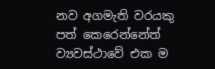නව අගමැති වරයකු පත් කෙරෙන්නේත් ව්‍යවස්ථාවේ එක ම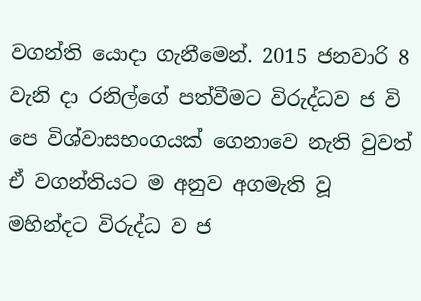වගන්ති යොදා ගැනීමෙන්. 2015 ජනවාරි 8 වැනි දා රනිල්ගේ පත්වීමට විරුද්ධව ජ වි පෙ විශ්වාසභංගයක් ගෙනාවෙ නැති වුවත් ඒ වගන්තියට ම අනුව අගමැති වූ මහින්දට විරුද්ධ ව ජ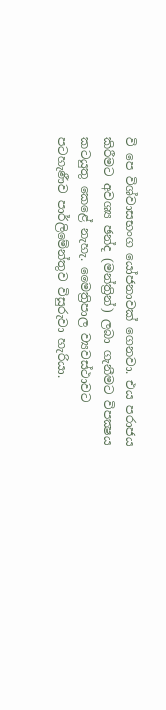වි පෙ විශ්වාසභංග යෝජනාවක් ගෙනවා. එය පරාජය කිරීමට අවශ්‍ය ඡන්ද (මන්ත්‍රින්) ලබා ගැනීමට විපක්‍ෂය කටයුතු කෙළේ නැහැ. මෛත්‍රිපාල ව්‍යවස්ථාවට පටහැණීව පාර්ලිමේන්තුව විසුරුවා හැරියා.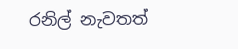රනිල් නැවතත්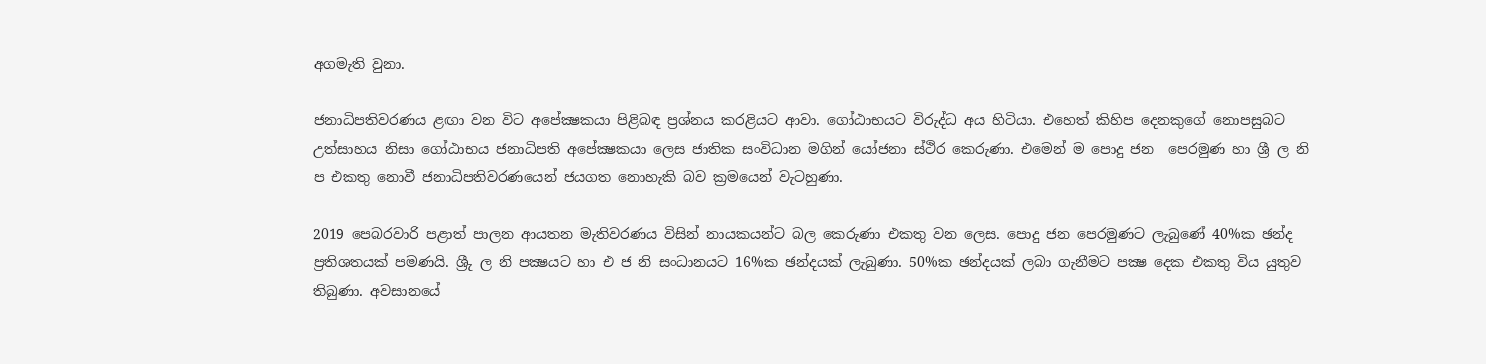අගමැති වුනා.

ජනාධිපතිවරණය ළඟා වන විට අපේක්‍ෂකයා පිළිබඳ ප්‍රශ්නය කරළියට ආවා. ගෝඨාභයට විරුද්ධ අය හිටියා. එහෙත් කිහිප දෙනකුගේ නොපසුබට උත්සාහය නිසා ගෝඨාභය ජනාධිපති අපේක්‍ෂකයා ලෙස ජාතික සංවිධාන මගින් යෝජනා ස්ථිර කෙරුණා. එමෙන් ම පොදු ජන  පෙරමුණ හා ශ්‍රී ල නි ප එකතු නොවී ජනාධිපතිවරණයෙන් ජයගත නොහැකි බව ක්‍රමයෙන් වැටහුණා.

2019 පෙබරවාරි පළාත් පාලන ආයතන මැතිවරණය විසින් නායකයන්ට බල කෙරුණා එකතු වන ලෙස. පොදු ජන පෙරමුණට ලැබුණේ 40%ක ඡන්ද ප්‍රතිශතයක් පමණයි. ශ්‍රීු ල නි පක්‍ෂයට හා එ ජ නි සංධානයට 16%ක ඡන්දයක් ලැබුණා. 50%ක ඡන්දයක් ලබා ගැනීමට පක්‍ෂ දෙක එකතු විය යුතුව තිබුණා. අවසානයේ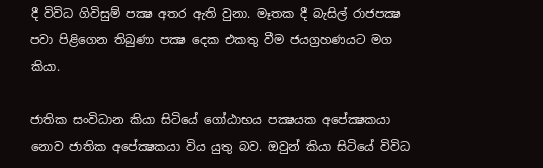දී විවිධ ගිවිසුම් පක්‍ෂ අතර ඇති වුනා. මෑතක දී බැසිල් රාජපක්‍ෂ පවා පිළිගෙන තිබුණා පක්‍ෂ දෙක එකතු වීම ජයග්‍රහණයට මග කියා.

ජාතික සංවිධාන කියා සිටියේ ගෝඨාභය පක්‍ෂයක අපේක්‍ෂකයා නොව ජාතික අපේක්‍ෂකයා විය යුතු බව. ඔවුන් කියා සිටියේ විවිධ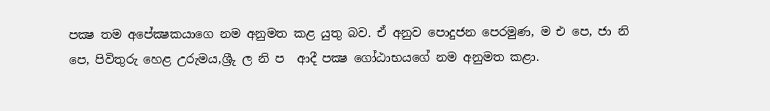පක්‍ෂ තම අපේක්‍ෂකයාගෙ නම අනුමත කළ යුතු බව. ඒ අනුව පොදුජන පෙරමුණ, ම එ පෙ, ජා නි පෙ, පිවිතුරු හෙළ උරුමය,ශ්‍රීු ල නි ප  ආදී පක්‍ෂ ගෝඨාභයගේ නම අනුමත කළා.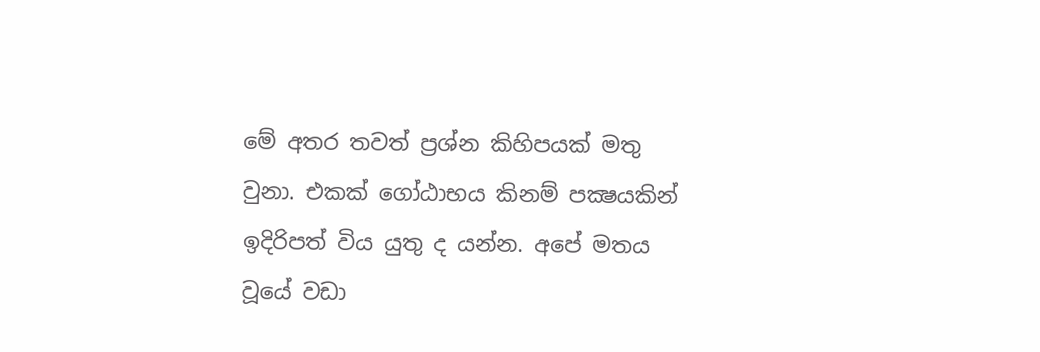මේ අතර තවත් ප්‍රශ්න කිහිපයක් මතු වුනා. එකක් ගෝඨාභය කිනම් පක්‍ෂයකින් ඉදිරිපත් විය යුතු ද යන්න. අපේ මතය වූයේ වඩා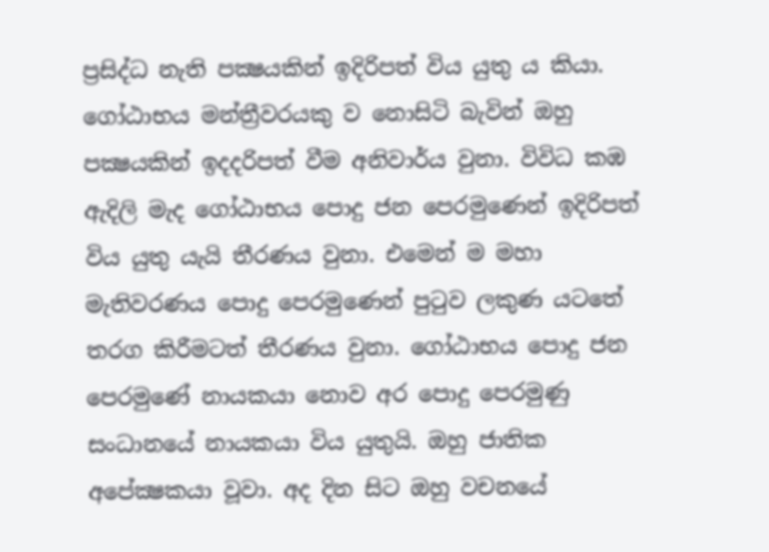ප්‍රසිද්ධ නැති පක්‍ෂයකින් ඉදිරිපත් විය යුතු ය කියා. ගෝඨාභය මන්ත්‍රීවරයකු ව නොසිටි බැවින් ඔහු පක්‍ෂයකින් ඉදදරිපත් වීම අනිවාර්ය වුනා. විවිධ කඹ ඇදිලි මැද ගෝඨාභය පොදු ජන පෙරමුණෙන් ඉදිරිපත් විය යුතු යැයි තීරණය වුනා. එමෙන් ම මහා මැතිවරණය පොදු පෙරමුණෙන් පුටුව ලකුණ යටතේ තරග කිරීමටත් තීරණය වුනා. ගෝඨාභය පොදු ජන පෙරමුණේ නායකයා නොව අර පොදු පෙරමුණු සංධානයේ නායකයා විය යුතුයි. ඔහු ජාතික අපේක්‍ෂකයා වූවා. අද දින සිට ඔහු වචනයේ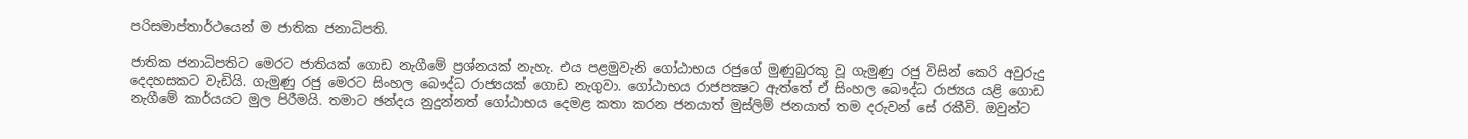පරිසමාප්තාර්ථයෙන් ම ජාතික ජනාධිපති.

ජාතික ජනාධිපතිට මෙරට ජාතියක් ගොඩ නැගීමේ ප්‍රශ්නයක් නැහැ. එය පළමුවැනි ගෝඨාභය රජුගේ මුණුබුරකු වූ ගැමුණු රජු විසින් කෙරි අවුරුදු දෙදහසකට වැඩියි. ගැමුණු රජු මෙරට සිංහල බෞද්ධ රාජ්‍යයක් ගොඩ නැගුවා. ගෝඨාභය රාජපක්‍ෂට ඇත්තේ ඒ සිංහල බෞද්ධ රාජ්‍යය යළි ගොඩ නැගීමේ කාර්යයට මුල පිරීමයි. තමාට ඡන්දය නුදුන්නත් ගෝඨාභය දෙමළ කතා කරන ජනයාත් මුස්ලිම් ජනයාත් තම දරුවන් සේ රකීවි. ඔවුන්ට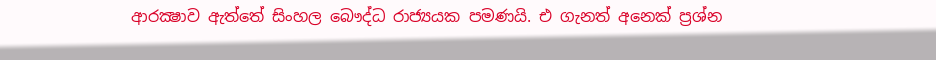ආරක්‍ෂාව ඇත්තේ සිංහල බෞද්ධ රාජ්‍යයක පමණයි. එ ගැනත් අනෙක් ප්‍රශ්න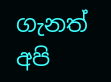ගැනත් අපි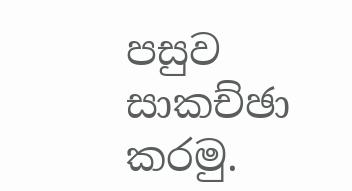පසුව සාකච්ඡා කරමු.